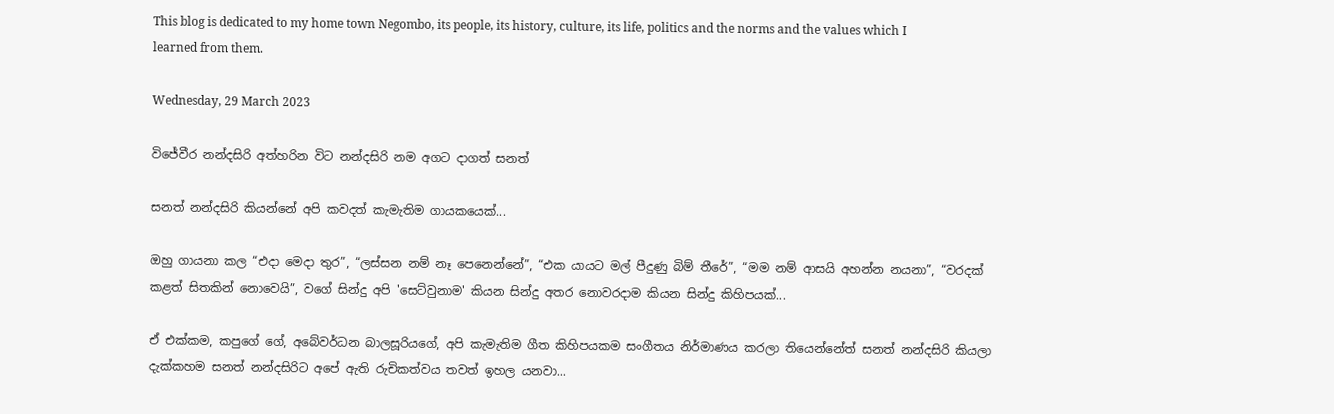This blog is dedicated to my home town Negombo, its people, its history, culture, its life, politics and the norms and the values which I learned from them.

Wednesday, 29 March 2023

විජේවීර නන්දසිරි අත්හරින විට නන්දසිරි නම අගට දාගත් සනත්

සනත් නන්දසිරි කියන්නේ අපි කවදත් කැමැතිම ගායකයෙක්...

ඔහු ගායනා කල “එදා මෙදා තුර”, “ලස්සන නම් නෑ පෙනෙන්නේ”, “එක යායට මල් පීදුණු බිම් තීරේ”, “මම නම් ආසයි අහන්න නයනා”, “වරදක් කළත් සිතකින් නොවෙයි”, වගේ සින්දු අපි 'සෙට්වුනාම' කියන සින්දු අතර නොවරදාම කියන සින්දු කිහිපයක්...

ඒ එක්කම, කපුගේ ගේ, අබේවර්ධන බාලසූරියගේ, අපි කැමැතිම ගීත කිහිපයකම සංගීතය නිර්මාණය කරලා තියෙන්නේත් සනත් නන්දසිරි කියලා දැක්කහම සනත් නන්දසිරිට අපේ ඇති රුචිකත්වය තවත් ඉහල යනවා...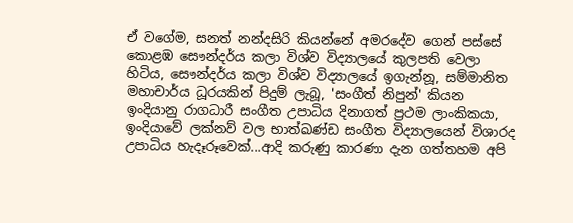ඒ වගේම, සනත් නන්දසිරි කියන්නේ අමරදේව ගෙන් පස්සේ කොළඹ සෞන්දර්ය කලා විශ්ව විද්‍යාලයේ කුලපති වෙලා හිටිය, සෞන්දර්ය කලා විශ්ව විද්‍යාලයේ ඉගැන්නූ, සම්මානිත මහාචාර්ය ධූරයකින් පිදුම් ලැබූ, 'සංගීත් නිපුන්' කියන ඉංදියානු රාගධාරී සංගීත උපාධිය දිනාගත් ප්‍රථම ලාංකිකයා, ඉංදියාවේ ලක්නව් වල භාත්ඛණ්ඩ සංගීත විද්‍යාලයෙන් විශාරද උපාධිය හැදෑරූවෙක්...ආදි කරුණු කාරණා දැන ගත්තහම අපි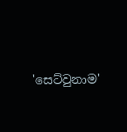'සෙට්වුනාම'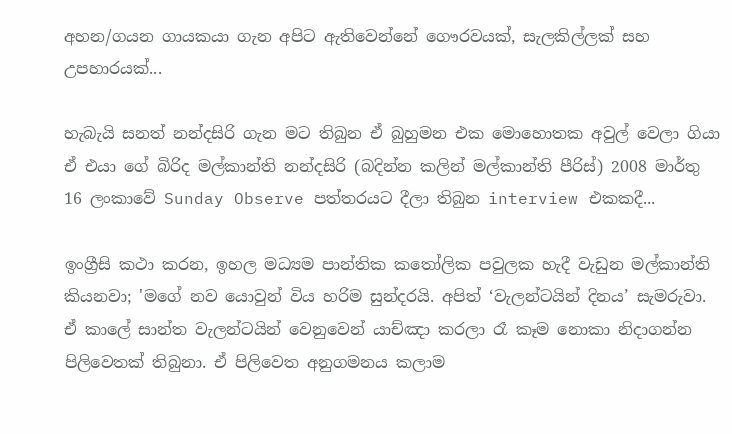අහන/ගයන ගායකයා ගැන අපිට ඇතිවෙන්නේ ගෞරවයක්, සැලකිල්ලක් සහ උපහාරයක්...

හැබැයි සනත් නන්දසිරි ගැන මට තිබුන ඒ බුහුමන එක මොහොතක අවුල් වෙලා ගියා ඒ එයා ගේ බිරිද මල්කාන්ති නන්දසිරි (බදින්න කලින් මල්කාන්ති පීරිස්) 2008 මාර්තු 16 ලංකාවේ Sunday Observe පත්තරයට දීලා තිබුන interview එකකදී...

ඉංග්‍රීසි කථා කරන, ඉහල මධ්‍යම පාන්තික කතෝලික පවුලක හැදී වැඩුන මල්කාන්ති කියනවා; 'මගේ නව යොවුන් විය හරිම සුන්දරයි. අපිත් ‘වැලන්ටයින් දිනය’ සැමරුවා. ඒ කාලේ සාන්ත වැලන්ටයින් වෙනුවෙන් යාච්ඤා කරලා රෑ කෑම නොකා නිදාගන්න පිලිවෙතක් තිබුනා. ඒ පිලිවෙත අනුගමනය කලාම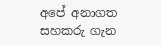අපේ අනාගත සහකරු ගැන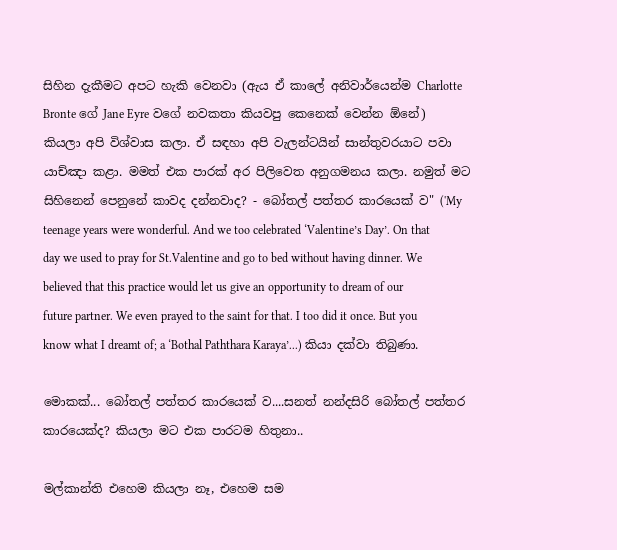සිහින දැකීමට අපට හැකි වෙනවා (ඇය ඒ කාලේ අනිවාර්යෙන්ම Charlotte Bronte ගේ Jane Eyre වගේ නවකතා කියවපු කෙනෙක් වෙන්න ඕනේ) කියලා අපි විශ්වාස කලා. ඒ සඳහා අපි වැලන්ටයින් සාන්තුවරයාට පවා යාච්ඤා කළා. මමත් එක පාරක් අර පිලිවෙත අනුගමනය කලා. නමුත් මට සිහිනෙන් පෙනුනේ කාවද දන්නවාද? - බෝතල් පත්තර කාරයෙක් ව" ('My teenage years were wonderful. And we too celebrated ‘Valentine’s Day’. On that day we used to pray for St.Valentine and go to bed without having dinner. We believed that this practice would let us give an opportunity to dream of our future partner. We even prayed to the saint for that. I too did it once. But you know what I dreamt of; a ‘Bothal Paththara Karaya’...) කියා දක්වා තිබුණා.

මොකක්... බෝතල් පත්තර කාරයෙක් ව....සනත් නන්දසිරි බෝතල් පත්තර කාරයෙක්ද? කියලා මට එක පාරටම හිතුනා..

මල්කාන්ති එහෙම කියලා නෑ, එහෙම සම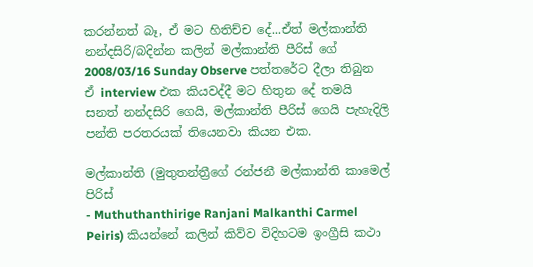කරන්නත් බෑ, ඒ මට හිතිච්ච දේ...ඒත් මල්කාන්ති නන්දසිරි/බදින්න කලින් මල්කාන්ති පීරිස් ගේ 2008/03/16 Sunday Observe පත්තරේට දීලා තිබුන ඒ interview එක කියවද්දී මට හිතුන දේ තමයි සනත් නන්දසිරි ගෙයි, මල්කාන්ති පීරිස් ගෙයි පැහැදිලි පන්ති පරතරයක් තියෙනවා කියන එක.

මල්කාන්ති (මුතුතන්ත්‍රීගේ රන්ජනී මල්කාන්ති කාමෙල් පිරිස්
- Muthuthanthirige Ranjani Malkanthi Carmel Peiris) කියන්නේ කලින් කිව්ව විදිහටම ඉංග්‍රීසි කථා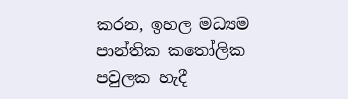කරන, ඉහල මධ්‍යම පාන්තික කතෝලික පවුලක හැදී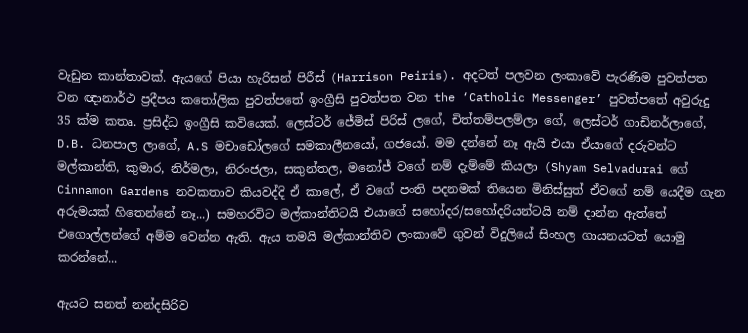වැඩුන කාන්තාවක්. ඇයගේ පියා හැරිසන් පිරීස් (Harrison Peiris). අදටත් පලවන ලංකාවේ පැරණිම පුවත්පත වන ඥානාර්ථ ප්‍රදීපය කතෝලික පුවත්පතේ ඉංග්‍රීසි පුවත්පත වන the ‘Catholic Messenger’ පුවත්පතේ අවුරුදු 35 ක්ම කතෘ. ප්‍රසිද්ධ ඉංග්‍රීසි කවියෙක්. ලෙස්ටර් ජේමිස් පිරිස් ලගේ, චිත්තම්පලම්ලා ගේ, ලෙස්ටර් ගාඩිනර්ලාගේ, D.B. ධනපාල ලාගේ, A.S මචාඩෝලගේ සමකාලීනයෝ, ගජයෝ. මම දන්නේ නෑ ඇයි එයා ඒයාගේ දරුවන්ට මල්කාන්ති, කුමාර, නිර්මලා, නිරංජලා, සකුන්තල, මනෝජ් වගේ නම් දැම්මේ කියලා (Shyam Selvadurai ගේ Cinnamon Gardens නවකතාව කියවද්දි ඒ කාලේ, ඒ වගේ පංති පදනමක් තියෙන මිනිස්සුත් ඒවගේ නම් යෙදීම ගැන අරුමයක් හිතෙන්නේ නෑ...) සමහරවිට මල්කාන්තිටයි එයාගේ සහෝදර/සහෝදරියන්ටයි නම් දාන්න ඇත්තේ එගොල්ලන්ගේ අම්ම වෙන්න ඇති. ඇය තමයි මල්කාන්තිව ලංකාවේ ගුවන් විදුලියේ සිංහල ගායනයටත් යොමු කරන්නේ...

ඇයට සනත් නන්දසිරිව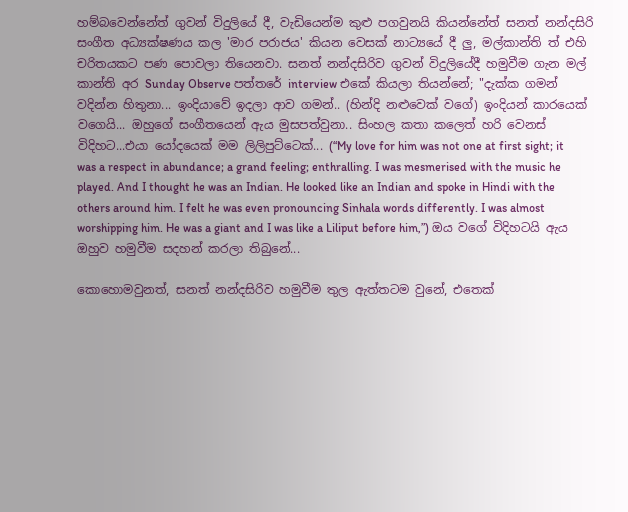හම්බවෙන්නේත් ගුවන් විදුලියේ දී, වැඩියෙන්ම කුළු පගවුනයි කියන්නේත් සනත් නන්දසිරි සංගීත අධ්‍යක්ෂණය කල 'මාර පරාජය' කියන වෙසක් නාට්‍යයේ දී ලු, මල්කාන්ති ත් එහි චරිතයකට පණ පොවලා තියෙනවා. සනත් නන්දසිරිව ගුවන් විදුලියේදී හමුවීම ගැන මල් කාන්ති අර Sunday Observe පත්තරේ interview එකේ කියලා තියන්නේ; "දැක්ක ගමන් වදින්න හිතුනා... ඉංදියාවේ ඉදලා ආව ගමන්.. (හින්දි නළුවෙක් වගේ) ඉංදියන් කාරයෙක් වගෙයි... ඔහුගේ සංගීතයෙන් ඇය මුසපත්වුනා.. සිංහල කතා කලෙත් හරි වෙනස් විදිහට...එයා යෝදයෙක් මම ලිලිපුට්ටෙක්... (“My love for him was not one at first sight; it was a respect in abundance; a grand feeling; enthralling. I was mesmerised with the music he played. And I thought he was an Indian. He looked like an Indian and spoke in Hindi with the others around him. I felt he was even pronouncing Sinhala words differently. I was almost worshipping him. He was a giant and I was like a Liliput before him,”) ඔය වගේ විදිහටයි ඇය ඔහුව හමුවීම සදහන් කරලා තිබුනේ...

කොහොමවුනත්, සනත් නන්දසිරිව හමුවීම තුල ඇත්තටම වුනේ, එතෙක්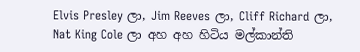Elvis Presley ලා, Jim Reeves ලා, Cliff Richard ලා, Nat King Cole ලා අහ අහ හිටිය මල්කාන්ති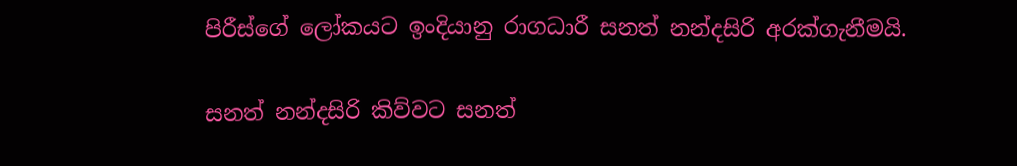පිරීස්ගේ ලෝකයට ඉංදියානු රාගධාරී සනත් නන්දසිරි අරක්ගැනීමයි.

සනත් නන්දසිරි කිව්වට සනත්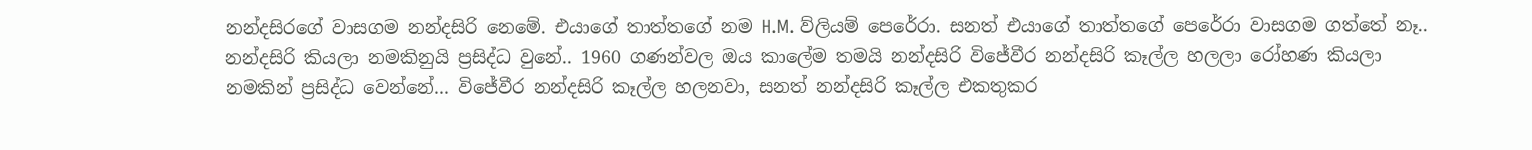නන්දසිරගේ වාසගම නන්දසිරි නෙමේ. එයාගේ තාත්තගේ නම H.M. ව්ලියම් පෙරේරා. සනත් එයාගේ තාත්තගේ පෙරේරා වාසගම ගත්තේ නෑ.. නන්දසිරි කියලා නමකිනුයි ප්‍රසිද්ධ වුනේ.. 1960 ගණන්වල ඔය කාලේම තමයි නන්දසිරි විජේවීර නන්දසිරි කෑල්ල හලලා රෝහණ කියලා නමකින් ප්‍රසිද්ධ වෙන්නේ... විජේවීර නන්දසිරි කෑල්ල හලනවා, සනත් නන්දසිරි කෑල්ල එකතුකර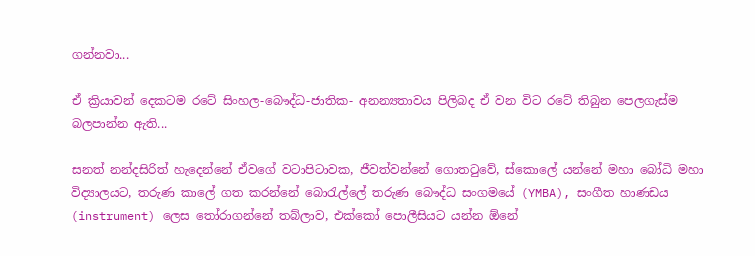ගන්නවා...

ඒ ක්‍රියාවන් දෙකටම රටේ සිංහල-බෞද්ධ-ජාතික- අනන්‍යතාවය පිලිබද ඒ වන විට රටේ තිබුන පෙලගැස්ම බලපාන්න ඇති...

සනත් නන්දසිරිත් හැදෙන්නේ ඒවගේ වටාපිටාවක, ජීවත්වන්නේ ගොතටුවේ, ස්කොලේ යන්නේ මහා බෝධි මහා විද්‍යාලයට, තරුණ කාලේ ගත කරන්නේ බොරැල්ලේ තරුණ බෞද්ධ සංගමයේ (YMBA), සංගීත හාණඩය (instrument) ලෙස තෝරාගන්නේ තබ්ලාව, එක්කෝ පොලීසියට යන්න ඕනේ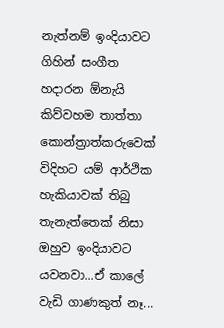නැත්නම් ඉංදියාවට ගිහින් සංගීත හදාරන ඕනැයි කිව්වහම තාත්තා කොන්ත්‍රාත්කරුවෙක් විදිහට යම් ආර්ථික හැකියාවක් තිබු තැනැත්තෙක් නිසා ඔහුව ඉංදියාවට යවනවා...ඒ කාලේ වැඩි ගාණකුත් නෑ...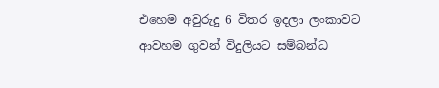එහෙම අවුරුදු 6 විතර ඉදලා ලංකාවට ආවහම ගුවන් විදුලියට සම්බන්ධ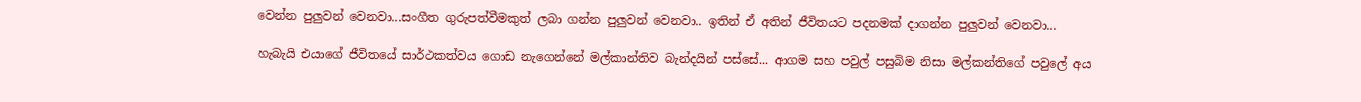වෙන්න පුලුවන් වෙනවා...සංගීත ගුරුපත්වීමකුත් ලබා ගන්න පුලුවන් වෙනවා.. ඉතින් ඒ අතින් ජීවිතයට පදනමක් දාගන්න පුලුවන් වෙනවා...

හැබැයි එයාගේ ජීවිතයේ සාර්ථකත්වය ගොඩ නැගෙන්නේ මල්කාන්තිව බැන්දයින් පස්සේ... ආගම සහ පවුල් පසුබිම නිසා මල්කන්තිගේ පවුලේ අය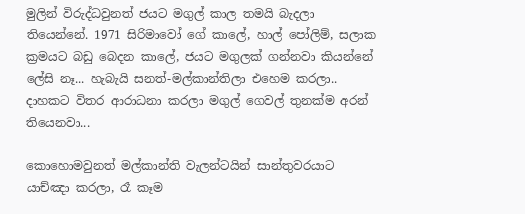මුලින් විරුද්ධවුනත් ජයට මගුල් කාල තමයි බැදලා තියෙන්නේ. 1971 සිරිමාවෝ ගේ කාලේ, හාල් පෝලිම්, සලාක ක්‍රමයට බඩු බෙදන කාලේ, ජයට මගුලක් ගන්නවා කියන්නේ ලේසි නෑ... හැබැයි සනත්-මල්කාන්තිලා එහෙම කරලා.. දාහකට විතර ආරාධනා කරලා මගුල් ගෙවල් තුනක්ම අරන් තියෙනවා...

කොහොමවුනත් මල්කාන්ති වැලන්ටයින් සාන්තුවරයාට යාච්ඤා කරලා, රෑ කෑම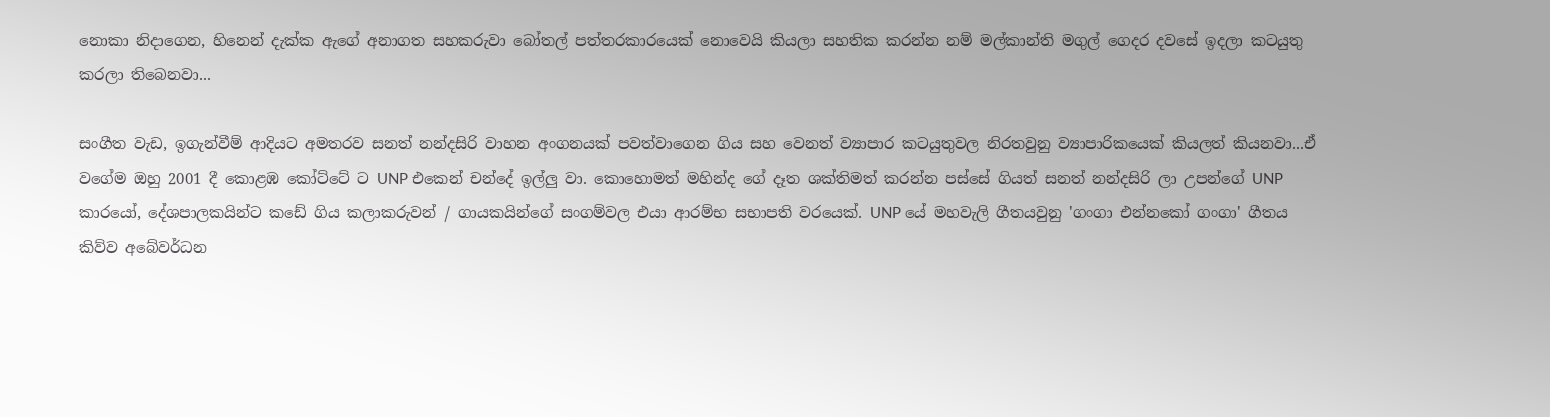නොකා නිදාගෙන, හිනෙන් දැක්ක ඇගේ අනාගත සහකරුවා බෝතල් පත්තරකාරයෙක් නොවෙයි කියලා සහතික කරන්න නම් මල්කාන්ති මගුල් ගෙදර දවසේ ඉදලා කටයුතු කරලා තිබෙනවා...

සංගීත වැඩ, ඉගැන්වීම් ආදියට අමතරව සනත් නන්දසිරි වාහන අංගනයක් පවත්වාගෙන ගිය සහ වෙනත් ව්‍යාපාර කටයුතුවල නිරතවුනු ව්‍යාපාරිකයෙක් කියලත් කියනවා...ඒ වගේම ඔහු 2001 දී කොළඹ කෝට්ටේ ට UNP එකෙන් චන්දේ ඉල්ලු වා. කොහොමත් මහින්ද ගේ දෑත ශක්තිමත් කරන්න පස්සේ ගියත් සනත් නන්දසිරි ලා උපන්ගේ UNP කාරයෝ, දේශපාලකයින්ට කඩේ ගිය කලාකරුවන් / ගායකයින්ගේ සංගම්වල එයා ආරම්භ සභාපති වරයෙක්. UNP යේ මහවැලි ගීතයවුනු 'ගංගා එන්නකෝ ගංගා' ගීතය කිව්ව අබේවර්ධන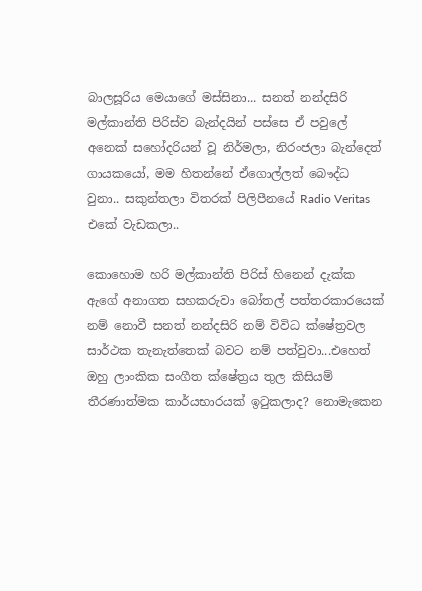බාලසූරිය මෙයාගේ මස්සිනා... සනත් නන්දසිරි මල්කාන්ති පිරිස්ව බැන්දයින් පස්සෙ ඒ පවුලේ අනෙක් සහෝදරියන් වූ නිර්මලා, නිරංජලා බැන්දෙත් ගායකයෝ, මම හිතන්නේ ඒගොල්ලත් බෞද්ධ වුනා.. සකුන්තලා විතරක් පිලිපීනයේ Radio Veritas එකේ වැඩකලා..

කොහොම හරි මල්කාන්ති පිරිස් හිනෙන් දැක්ක ඇගේ අනාගත සහකරුවා බෝතල් පත්තරකාරයෙක් නම් නොවී සනත් නන්දසිරි නම් විවිධ ක්ෂේත්‍රවල සාර්ථක තැනැත්තෙක් බවට නම් පත්වුවා...එහෙත් ඔහු ලාංකික සංගීත ක්ෂේත්‍රය තුල කිසියම් තීරණාත්මක කාර්යභාරයක් ඉටුකලාද? නොමැකෙන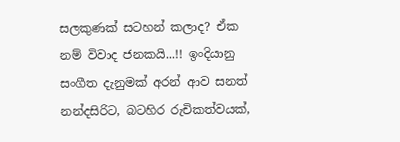සලකුණක් සටහන් කලාද? ඒක නම් විවාද ජනකයි...!! ඉංදියානු සංගීත දැනුමක් අරන් ආව සනත් නන්දසිරිට, බටහිර රුචිකත්වයක්,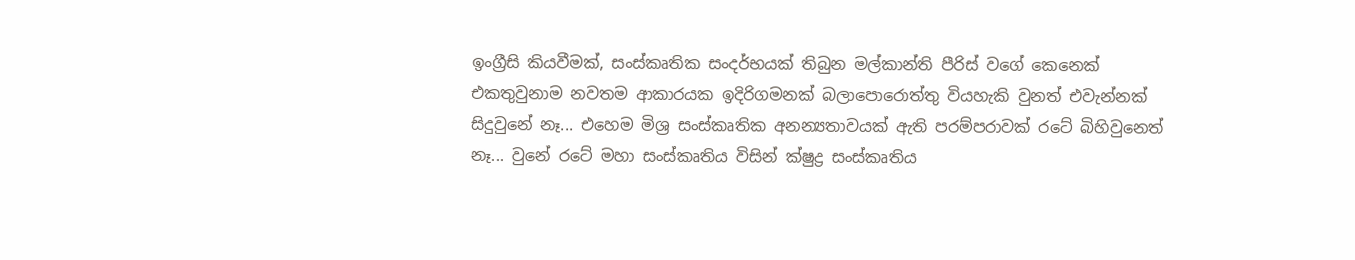ඉංග්‍රීසි කියවීමක්, සංස්කෘතික සංදර්භයක් තිබුන මල්කාන්ති පීරිස් වගේ කෙනෙක් එකතුවුනාම නවතම ආකාරයක ඉදිරිගමනක් බලාපොරොත්තු වියහැකි වුනත් එවැන්නක් සිදුවුනේ නෑ... එහෙම මිශ්‍ර සංස්කෘතික අනන්‍යතාවයක් ඇති පරම්පරාවක් රටේ බිහිවුනෙත් නෑ... වුනේ රටේ මහා සංස්කෘතිය විසින් ක්ෂුද්‍ර සංස්කෘතිය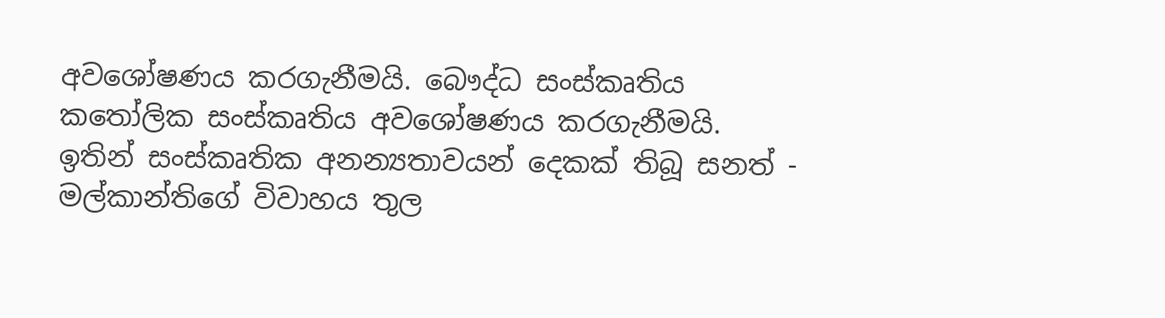අවශෝෂණය කරගැනීමයි. බෞද්ධ සංස්කෘතිය කතෝලික සංස්කෘතිය අවශෝෂණය කරගැනීමයි. ඉතින් සංස්කෘතික අනන්‍යතාවයන් දෙකක් තිබූ සනත් - මල්කාන්තිගේ විවාහය තුල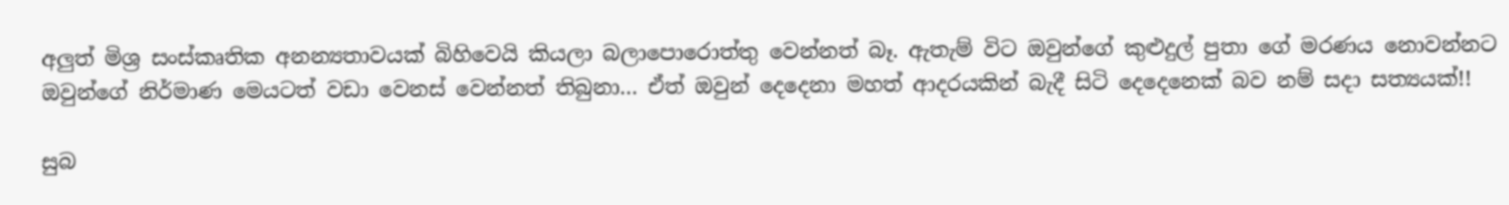අලුත් මිශ්‍ර සංස්කෘතික අනන්‍යතාවයක් බිහිවෙයි කියලා බලාපොරොත්තු වෙන්නත් බෑ. ඇතැම් විට ඔවුන්ගේ කුළුදුල් පුතා ගේ මරණය නොවන්නට ඔවුන්ගේ නිර්මාණ මෙයටත් වඩා වෙනස් වෙන්නත් තිබුනා... ඒත් ඔවුන් දෙදෙනා මහත් ආදරයකින් බැදී සිටි දෙදෙනෙක් බව නම් සදා සත්‍යයක්!!

සුබ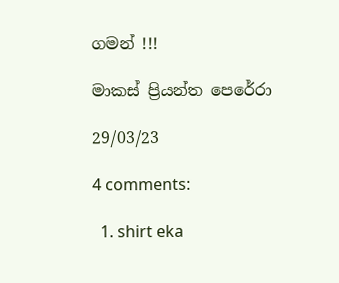ගමන් !!!

මාකස් ප්‍රියන්ත පෙරේරා

29/03/23

4 comments:

  1. shirt eka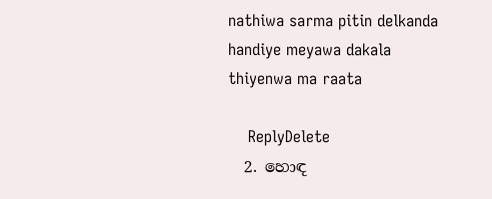nathiwa sarma pitin delkanda handiye meyawa dakala thiyenwa ma raata

    ReplyDelete
  2. හොඳ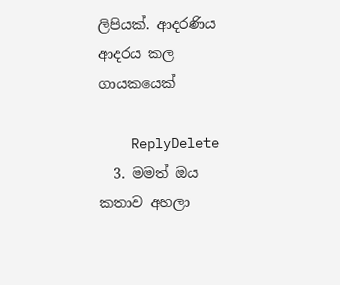ලිපියක්. ආදරණිය ආදරය කල ගායකයෙක්

    ReplyDelete
  3. මමත් ඔය කතාව අහලා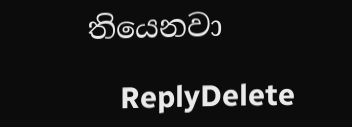තියෙනවා

    ReplyDelete